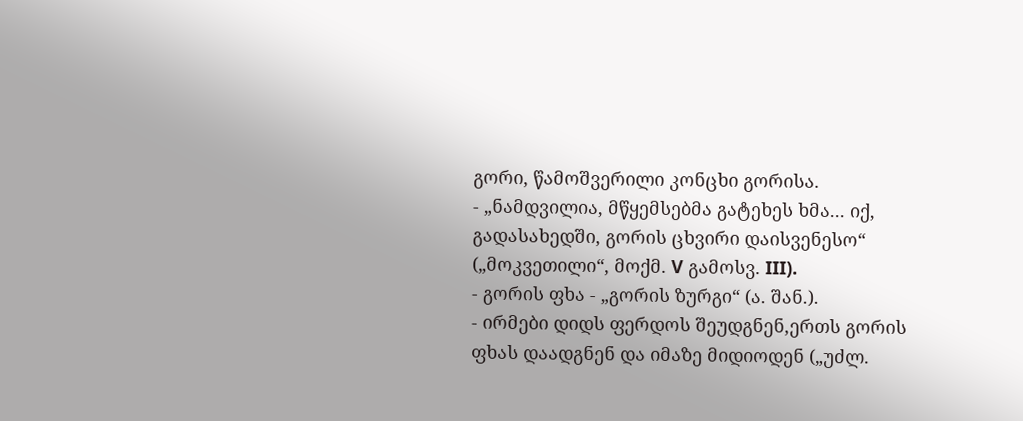გორი, წამოშვერილი კონცხი გორისა.
- „ნამდვილია, მწყემსებმა გატეხეს ხმა... იქ, გადასახედში, გორის ცხვირი დაისვენესო“ („მოკვეთილი“, მოქმ. V გამოსვ. III).
- გორის ფხა - „გორის ზურგი“ (ა. შან.).
- ირმები დიდს ფერდოს შეუდგნენ,ერთს გორის ფხას დაადგნენ და იმაზე მიდიოდენ („უძლ.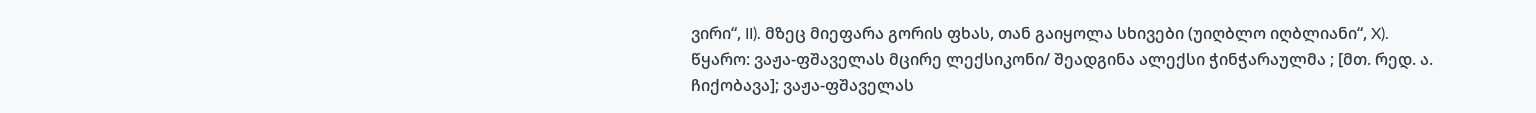ვირი“, II). მზეც მიეფარა გორის ფხას, თან გაიყოლა სხივები (უიღბლო იღბლიანი“, X).
წყარო: ვაჟა-ფშაველას მცირე ლექსიკონი/ შეადგინა ალექსი ჭინჭარაულმა ; [მთ. რედ. ა. ჩიქობავა]; ვაჟა-ფშაველას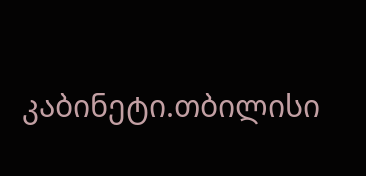კაბინეტი.თბილისი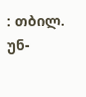: თბილ. უნ-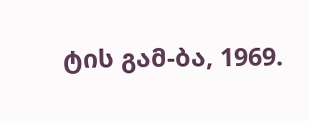ტის გამ-ბა, 1969.